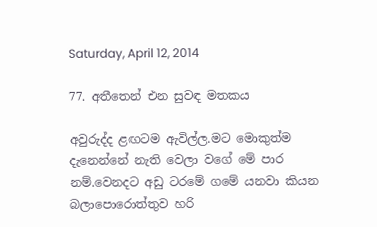Saturday, April 12, 2014

77. අතීතෙන් එන සුවඳ මතකය

අවුරුද්ද ළඟටම ඇවිල්ල.මට මොකුත්ම දැනෙන්නේ නැති වෙලා වගේ මේ පාර නම්.වෙනදට අඩු ටරමේ ගමේ යනවා කියන බලාපොරොත්තුව හරි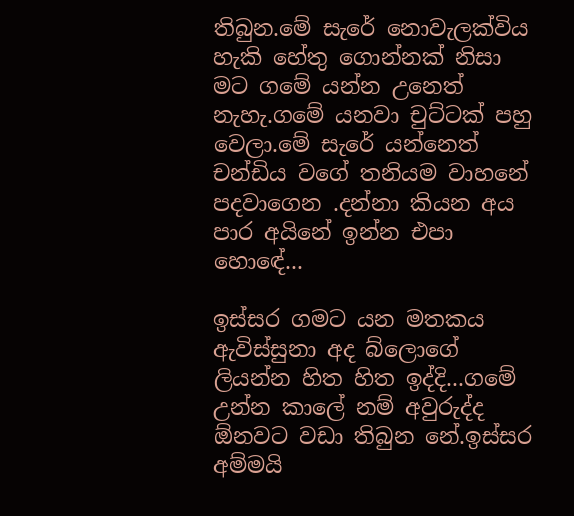තිබුන.මේ සැරේ නොවැලක්විය හැකි හේතු ගොන්නක් නිසා මට ගමේ යන්න උනෙත් නැහැ.ගමේ යනවා චුට්ටක් පහු වෙලා.මේ සැරේ යන්නෙත් චන්ඩිය වගේ තනියම වාහනේ පදවාගෙන .දන්නා කියන අය පාර අයිනේ ඉන්න එපා හොඳේ...

ඉස්සර ගමට යන මතකය ඇවිස්සුනා අද බ්ලොගේ ලියන්න හිත හිත ඉද්දි...ගමේ උන්න කාලේ නම් අවුරුද්ද ඕනවට වඩා තිබුන නේ.ඉස්සර අම්මයි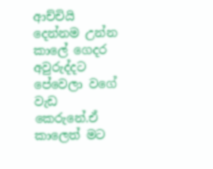ආච්චියි දෙන්නම උන්න කාලේ ගෙදර අවුරුද්දට පේවෙලා වගේ වැඩ කෙරුනේ.ඒ කාලෙත් මට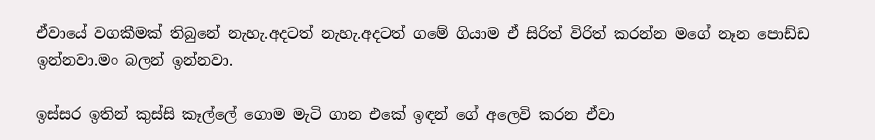ඒවායේ වගකීමක් තිබුනේ නැහැ.අදටත් නැහැ.අදටත් ගමේ ගියාම ඒ සිරිත් විරිත් කරන්න මගේ නෑන පොඩ්ඩ ඉන්නවා.මං බලන් ඉන්නවා.

ඉස්සර ඉතින් කුස්සි කෑල්ලේ ගොම මැටි ගාන එකේ ඉඳන් ගේ අලෙවි කරන ඒවා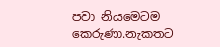පවා නියමෙටම කෙරුණා.නැකතට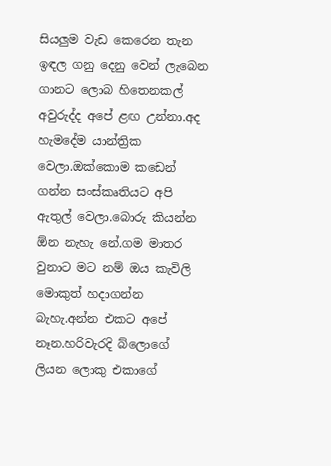සියලුම වැඩ කෙරෙන තැන ඉඳල ගනු දෙනු වෙන් ලැබෙන ගානට ලොබ හිතෙනකල් අවුරුද්ද අපේ ළඟ උන්නා.අද හැමදේම යාන්ත්‍රික වෙලා.ඔක්කොම කඩෙන් ගන්න සංස්කෘතියට අපි ඇතුල් වෙලා.බොරු කියන්න ඕන නැහැ නේ.ගම මාතර වුනාට මට නම් ඔය කැවිලි මොකුත් හදාගන්න බැහැ.අන්න එකට අපේ නෑන.හරිවැරදි බ්ලොගේ ලියන ලොකු එකාගේ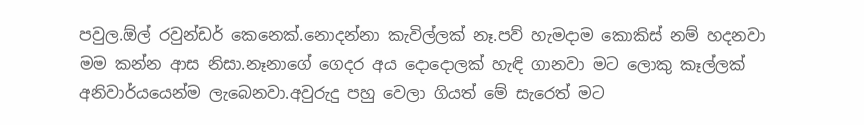පවුල.ඕල් රවුන්ඩර් කෙනෙක්.නොදන්නා කැවිල්ලක් නෑ.පව් හැමදාම කොකිස් නම් හදනවා මම කන්න ආස නිසා.නෑනාගේ ගෙදර අය දොදොලක් හැඳි ගානවා මට ලොකු කෑල්ලක් අනිවාර්යයෙන්ම ලැබෙනවා.අවුරුදු පහු වෙලා ගියත් මේ සැරෙත් මට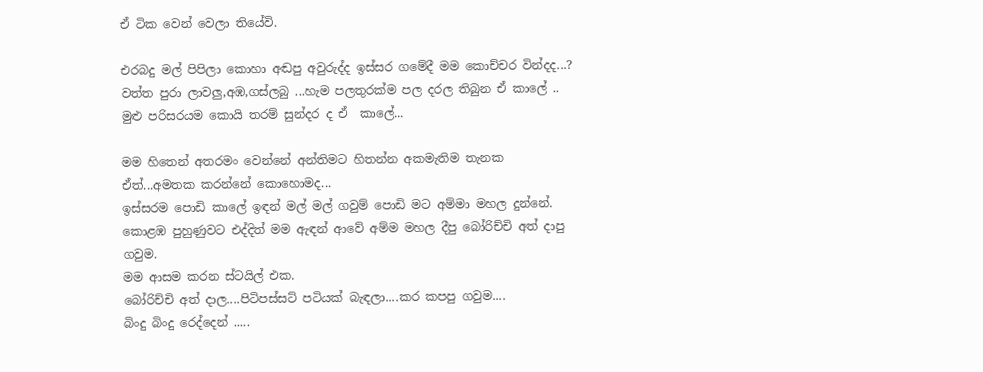ඒ ටික වෙන් වෙලා තියේවි.

එරබදු මල් පිපිලා කොහා අඬපු අවුරුද්ද ඉස්සර ගමේදී මම කොච්චර වින්දද...?
වත්ත පුරා ලාවලු,අඹ,ගස්ලබු ...හැම පලතුරක්ම පල දරල තිබුන ඒ කාලේ ..
මුළු පරිසරයම කොයි තරම් සුන්දර ද ඒ  කාලේ...

මම හිතෙන් අතරමං වෙන්නේ අන්තිමට හිතන්න අකමැතිම තැනක
ඒත්...අමතක කරන්නේ කොහොමද...
ඉස්සරම පොඩි කාලේ ඉඳන් මල් මල් ගවුම් පොඩි මට අම්මා මහල දුන්නේ.
කොළඹ පුහුණුවට එද්දිත් මම ඇඳන් ආවේ අම්ම මහල දීපු බෝරිච්චි අත් දාපු ගවුම.
මම ආසම කරන ස්ටයිල් එක.
බෝරිච්චි අත් දාල....පිටිපස්සට් පටියක් බැඳලා....කර කපපු ගවුම....
බිංදු බිංදු රෙද්දෙන් .....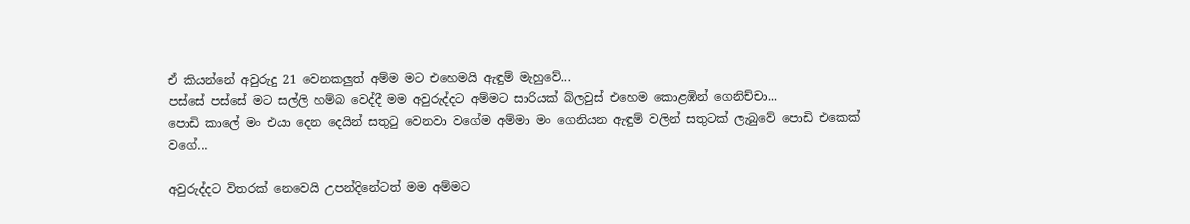ඒ කියන්නේ අවුරුදු 21 වෙනකලුත් අම්ම මට එහෙමයි ඇඳුම් මැහුවේ...
පස්සේ පස්සේ මට සල්ලි හම්බ වෙද්දී මම අවුරුද්දට අම්මට සාරියක් බ්ලවුස් එහෙම කොළඹින් ගෙනිච්චා...
පොඩි කාලේ මං එයා දෙන දෙයින් සතුටු වෙනවා වගේම අම්මා මං ගෙනියන ඇඳුම් වලින් සතුටක් ලැබුවේ පොඩි එකෙක් වගේ...

අවුරුද්දට විතරක් නෙවෙයි උපන්දිනේටත් මම අම්මට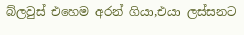බ්ලවුස් එහෙම අරන් ගියා,එයා ලස්සනට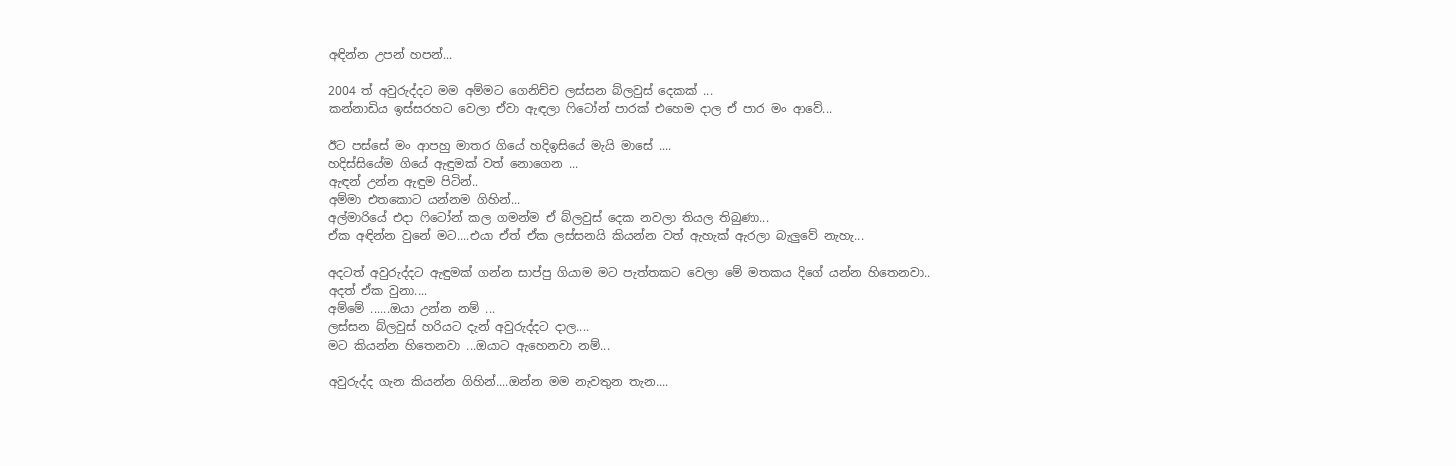අඳින්න උපන් හපන්...

2004 ත් අවුරුද්දට මම අම්මට ගෙනිච්ච ලස්සන බ්ලවුස් දෙකක් ...
කන්නාඩිය ඉස්සරහට වෙලා ඒවා ඇඳලා ෆිටෝන් පාරක් එහෙම දාල ඒ පාර මං ආවේ...

ඊට පස්සේ මං ආපහු මාතර ගියේ හදිඉසියේ මැයි මාසේ ....
හදිස්සියේම ගියේ ඇඳුමක් වත් නොගෙන ...
ඇඳන් උන්න ඇඳුම පිටින්..
අම්මා එතකොට යන්නම ගිහින්...
අල්මාරියේ එදා ෆිටෝන් කල ගමන්ම ඒ බ්ලවුස් දෙක නවලා තියල තිබුණා...
ඒක අඳින්න වුනේ මට....එයා ඒත් ඒක ලස්සනයි කියන්න වත් ඇහැක් ඇරලා බැලුවේ නැහැ...

අදටත් අවුරුද්දට ඇඳුමක් ගන්න සාප්පු ගියාම මට පැත්තකට වෙලා මේ මතකය දිගේ යන්න හිතෙනවා..
අදත් ඒක වුනා....
අම්මේ ......ඔයා උන්න නම් ...
ලස්සන බ්ලවුස් හරියට දැන් අවුරුද්දට දාල....
මට කියන්න හිතෙනවා ...ඔයාට ඇහෙනවා නම්...

අවුරුද්ද ගැන කියන්න ගිහින්....ඔන්න මම නැවතුන තැන....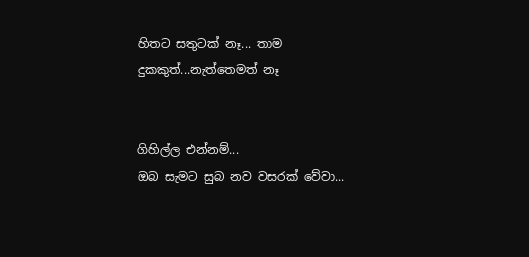හිතට සතුටක් නෑ... තාම  දුකකුත්...නැත්තෙමත් නෑ


ගිහිල්ල එන්නම්...
ඔබ සැමට සුබ නව වසරක් වේවා...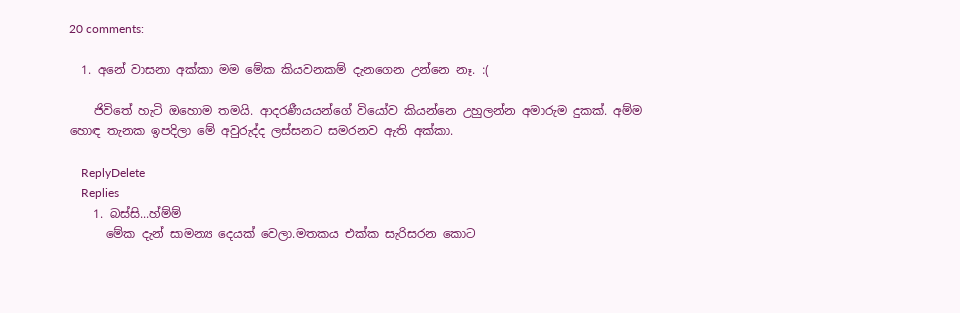20 comments:

  1. අනේ වාසනා අක්කා මම මේක කියවනකම් දැනගෙන උන්නෙ නෑ. :(

    ජිවිතේ හැටි ඔහොම තමයි. ආදරණීයයන්ගේ වියෝව කියන්නෙ උහුලන්න අමාරුම දුකක්. අම්ම හොඳ තැනක ඉපදිලා මේ අවුරුද්ද ලස්සනට සමරනව ඇති අක්කා.

    ReplyDelete
    Replies
    1. බස්සි...හ්ම්ම්
      මේක දැන් සාමන්‍ය දෙයක් වෙලා.මතකය එක්ක සැරිසරන කොට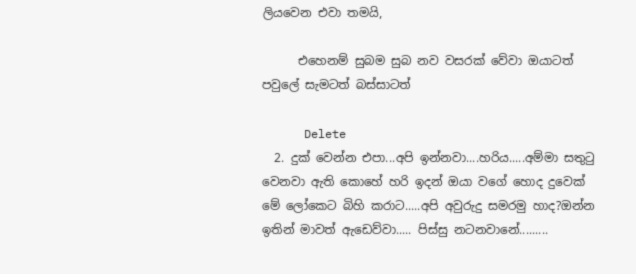ලියවෙන එවා තමයි,

      එහෙනම් සුබම සුබ නව වසරක් වේවා ඔයාටත් පවුලේ සැමටත් බස්සාටත්

      Delete
  2. දුක් වෙන්න එපා...අපි ඉන්නවා....හරිය.....අම්මා සතුටු වෙනවා ඇති කොහේ හරි ඉදන් ඔයා වගේ හොද දුවෙක් මේ ලෝකෙට බිහි කරාට.....අපි අවුරුදු සමරමු හාද?ඔන්න ඉතින් මාවත් ඇඩෙව්වා..... පිස්සු නටනවානේ.........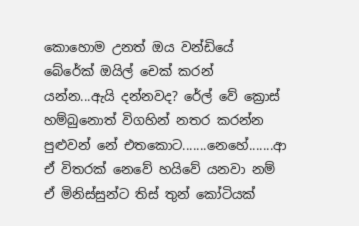කොහොම උනත් ඔය වන්ඩියේ බේරේක් ඔයිල් චෙක් කරන් යන්න...ඇයි දන්නවද? රේල් වේ ක්‍රොස් හම්බුනොත් විගහින් නතර කරන්න පුළුවන් නේ එතකොට.......නෙහේ.......ආ ඒ විතරක් නෙවේ හයිවේ යනවා නම් ඒ මිනිස්සුන්ට තිස් තුන් කෝටියක්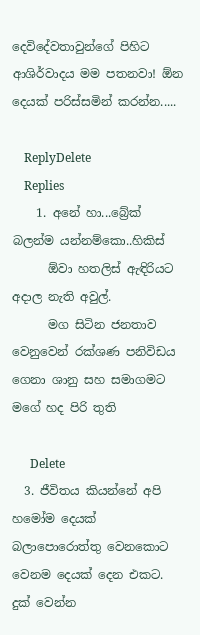දෙවිදේවතාවුන්ගේ පිහිට ආශිර්වාදය මම පතනවා! ඕන දෙයක් පරිස්සමින් කරන්න.....

    ReplyDelete
    Replies
    1. අනේ හා...බ්‍රේක් බලන්ම යන්නම්කො..හිකිස්
      ඕවා හතලිස් ඇඳිරියට අදාල නැති අවුල්.
      මග සිටින ජනතාව වෙනුවෙන් රක්ශණ පනිවිඩය ගෙනා ශානු සහ සමාගමට මගේ හද පිරි තුති

      Delete
  3. ජීවිතය කියන්නේ අපි හමෝම දෙයක් බලාපොරොත්තු වෙනකොට වෙනම දෙයක් දෙන එකට. දුක් වෙන්න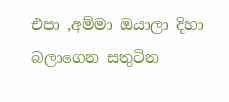එපා ,අම්මා ඔයාලා දිහා බලාගෙන සතුටින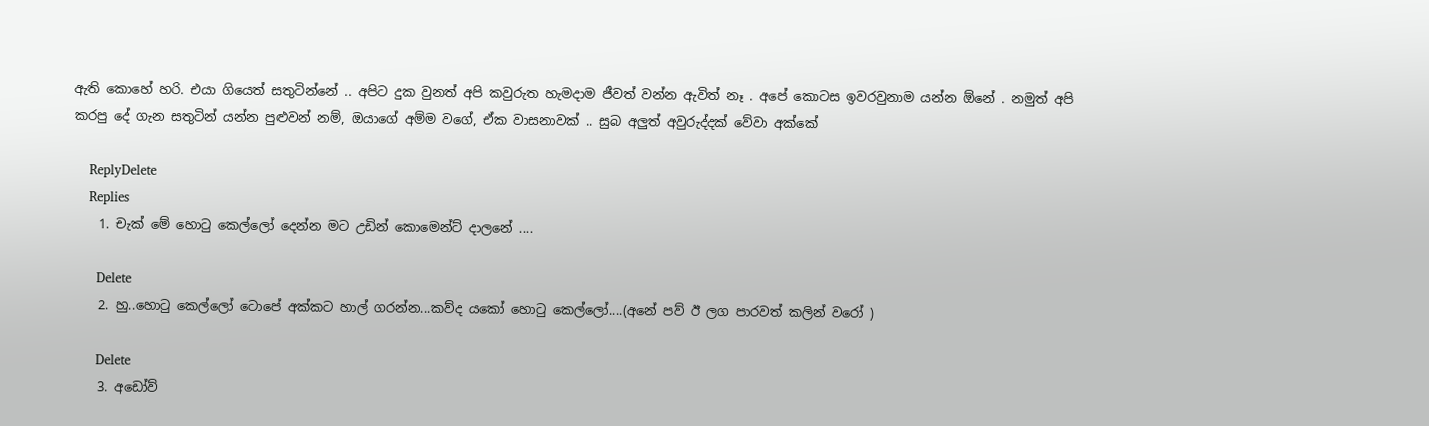ඇති කොහේ හරි. එයා ගියෙත් සතුටින්නේ .. අපිට දුක වුනත් අපි කවුරුත හැමදාම ජීවත් වන්න ඇවිත් නෑ . අපේ කොටස ඉවරවුනාම යන්න ඕනේ . නමුත් අපි කරපු දේ ගැන සතුටින් යන්න පුළුවන් නම්, ඔයාගේ අම්ම වගේ, ඒක වාසනාවක් .. සුබ අලුත් අවුරුද්දක් වේවා අක්කේ

    ReplyDelete
    Replies
    1. චැක් මේ හොටු කෙල්ලෝ දෙන්න මට උඩින් කොමෙන්ට් දාලනේ ....

      Delete
    2. හු..හොටු කෙල්ලෝ ටොපේ අක්කට හාල් ගරන්න...කව්ද යකෝ හොටු කෙල්ලෝ....(අනේ පව් ඊ ලග පාරවත් කලින් වරෝ )

      Delete
    3. අඩෝව්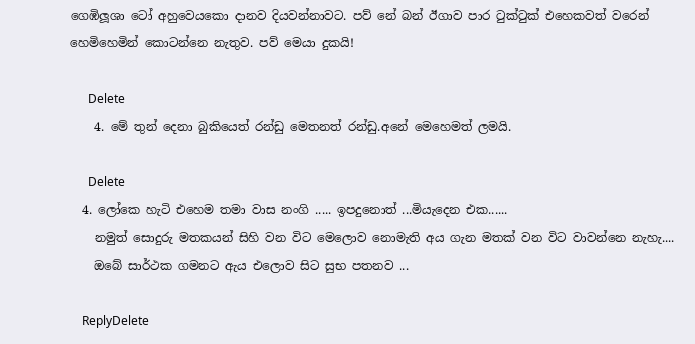ගෙඹිලූශා ටෝ අහුවෙයකො දානව දියවන්නාවට. පව් නේ බන් ඊගාව පාර ටුක්ටුක් එහෙකවත් වරෙන් හෙමිහෙමින් කොටන්නෙ නැතුව. පව් මෙයා දුකයි!

      Delete
    4. මේ තුන් දෙනා බුකියෙත් රන්ඩු මෙතනත් රන්ඩු.අනේ මෙහෙමත් ලමයි.

      Delete
  4. ලෝකෙ හැටි එහෙම තමා වාස නංගි ..... ඉපදුනොත් ...මියැදෙන එක......
    නමුත් සොදුරු මතකයන් සිහි වන විට මෙලොව නොමැති අය ගැන මතක් වන විට වාවන්නෙ නැහැ....
    ඔබේ සාර්ථක ගමනට ඇය එලොව සිට සුභ පතනව ...

    ReplyDelete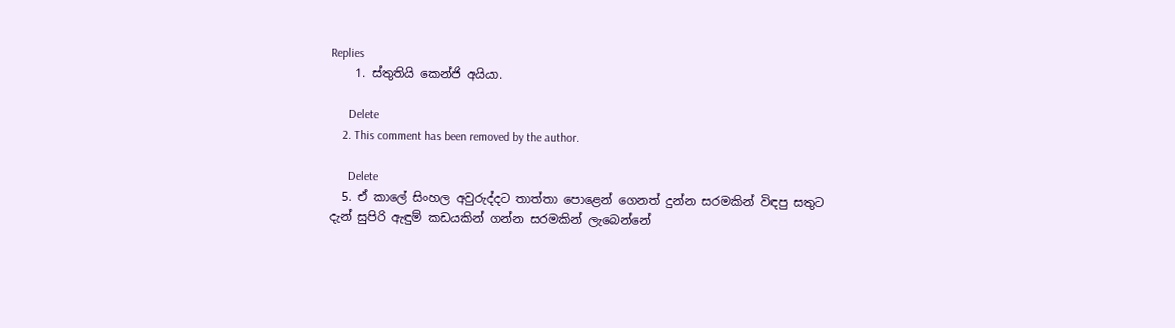Replies
    1. ස්තුතියි කෙන්ජි අයියා.

      Delete
    2. This comment has been removed by the author.

      Delete
  5. ඒ කාලේ සිංහල අවුරුද්දට තාත්තා පොළෙන් ගෙනත් දුන්න සරමකින් විඳපු සතුට දැන් සුපිරි ඇඳුම් කඩයකින් ගන්න සරමකින් ලැබෙන්නේ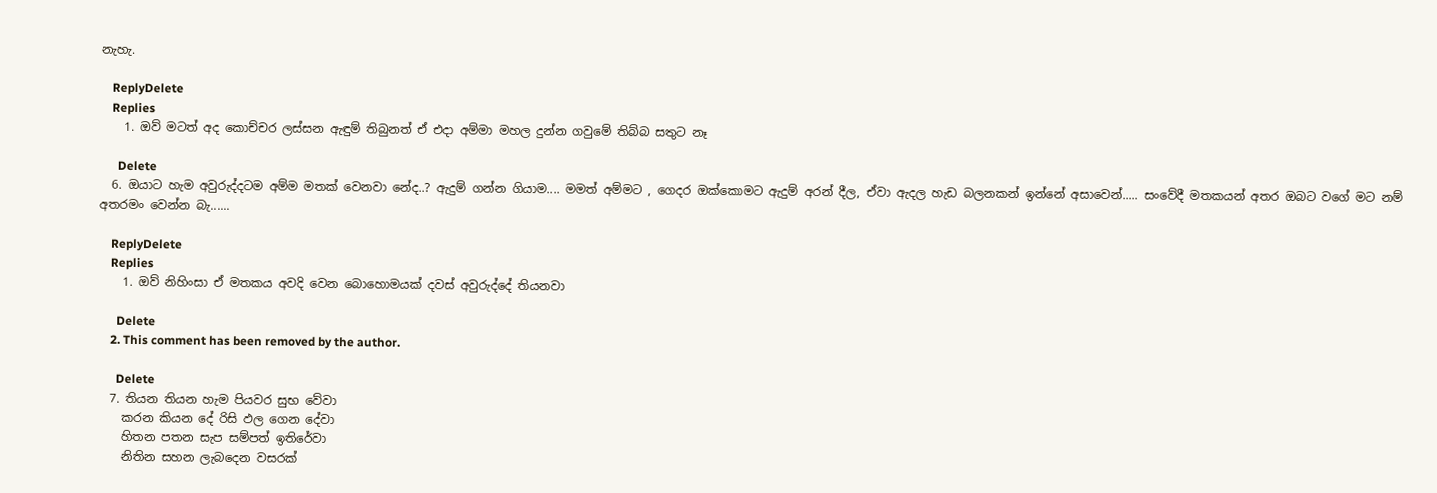නැහැ.

    ReplyDelete
    Replies
    1. ඔව් මටත් අද කොච්චර ලස්සන ඇඳුම් තිබුනත් ඒ එදා අම්මා මහල දුන්න ගවුමේ තිබ්බ සතුට නෑ

      Delete
  6. ඔයාට හැම අවුරුද්දටම අම්ම මතක් වෙනවා නේද..? ඇදුම් ගන්න ගියාම.... මමත් අම්මට , ගෙදර ඔක්කොමට ඇදුම් අරන් දීල, ඒවා ඇදල හැඩ බලනකන් ඉන්නේ අසාවෙන්..... සංවේදී මතකයන් අතර ඔබට වගේ මට නම් අතරමං වෙන්න බැ......

    ReplyDelete
    Replies
    1. ඔව් නිහිංසා ඒ මතකය අවදි වෙන බොහොමයක් දවස් අවුරුද්දේ තියනවා

      Delete
    2. This comment has been removed by the author.

      Delete
  7. තියන තියන හැම පියවර සුභ වේවා
    කරන කියන දේ රිසි ඵල ගෙන දේවා
    හිතන පතන සැප සම්පත් ඉතිරේවා
    නිතින සහන ලැබදෙන වසරක්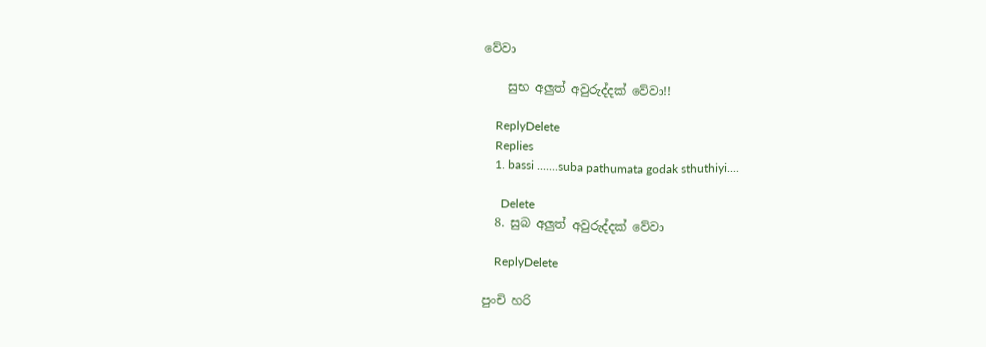වේවා

    සුභ අලුත් අවුරුද්දක් වේවා!!

    ReplyDelete
    Replies
    1. bassi .......suba pathumata godak sthuthiyi....

      Delete
  8. සුබ අලුත් අවුරුද්දක් වේවා

    ReplyDelete

පුංචි හරි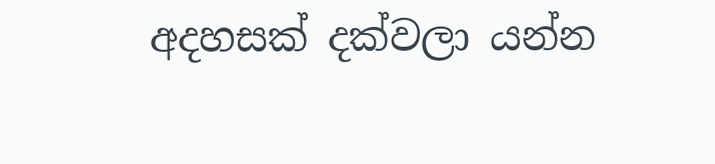අදහසක් දක්වලා යන්න